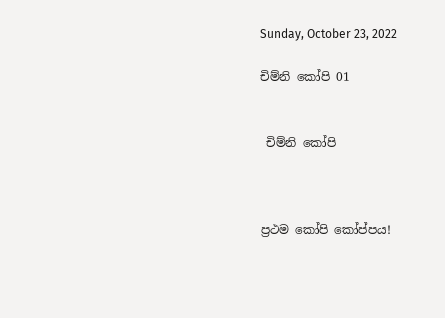Sunday, October 23, 2022

චිම්නි කෝපි 01


 චිම්නි කෝපි



ප්‍රථම කෝපි කෝප්පය!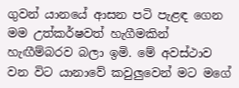ගුවන් යානයේ ආසන පටි පැළඳ ගෙන මම උත්කර්ෂවත් හැගීමකින් හැඟීම්බරව බලා ඉමි. මේ අවස්ථාව වන විට යානාවේ කවුලුවෙන් මට මගේ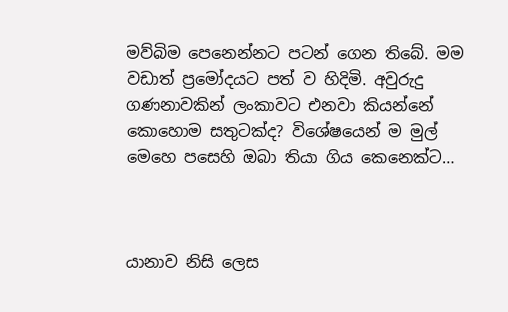මව්බිම පෙනෙන්නට පටන් ගෙන තිබේ. මම වඩාත් ප්‍රමෝදයට පත් ව හිදිමි. අවුරුදු ගණනාවකින් ලංකාවට එනවා කියන්නේ කොහොම සතුටක්ද? විශේෂයෙන් ම මුල් මෙහෙ පසෙහි ඔබා තියා ගිය කෙනෙක්ට…



යානාව නිසි ලෙස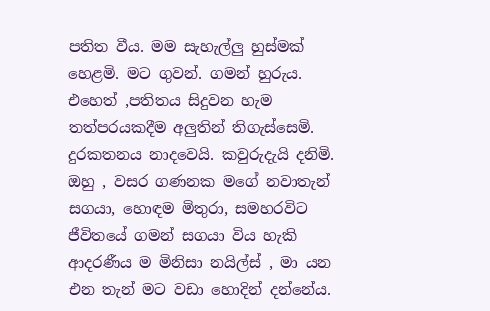පතිත වීය. මම සැහැල්ලු හුස්මක් හෙළමි. මට ගුවන්. ගමන් හුරුය. එහෙත් ,පතිතය සිදුවන හැම තත්පරයකදීම අලුතින් තිගැස්සෙමි. දුරකතනය නාදවෙයි. කවුරුදැයි දනිමි. ඔහු , වසර ගණනක මගේ නවාතැන් සගයා, හොඳම මිතුරා, සමහරවිට ජීවිතයේ ගමන් සගයා විය හැකි ආදරණීය ම මිනිසා නයිල්ස් , මා යන එන තැන් මට වඩා හොදින් දන්නේය.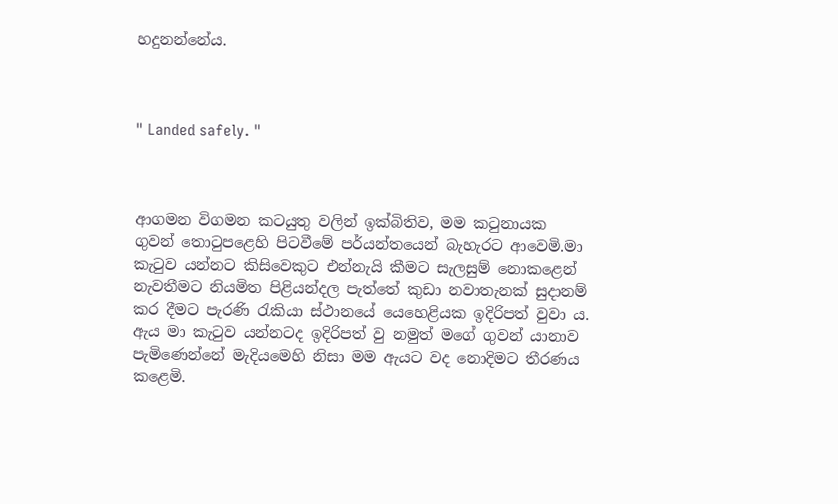හදුනන්නේය.



" Landed safely. "



ආගමන විගමන කටයුතු වලින් ඉක්බිතිව, මම කටුනායක ගුවන් තොටුපළෙහි පිටවීමේ පර්යන්තයෙන් බැහැරට ආවෙමි.මා කැටුව යන්නට කිසිවෙකුට එන්නැයි කීමට සැලසුම් නොකළෙන් නැවතීමට නියමිත පිළියන්දල පැත්තේ කුඩා නවාතැනක් සුදානම් කර දීමට පැරණි රැකියා ස්ථානයේ යෙහෙළියක ඉදිරිපත් වුවා ය. ඇය මා කැටුව යන්නටද ඉදිරිපත් වු නමුත් මගේ ගුවන් යානාව පැමිණෙන්නේ මැදියමෙහි නිසා මම ඇයට වද නොදිමට තීරණය කළෙමි.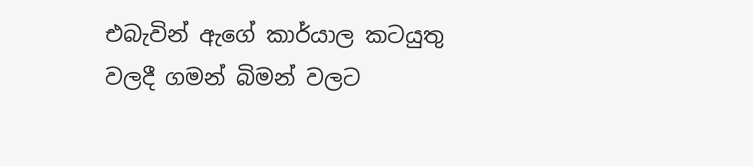එබැවින් ඇගේ කාර්යාල කටයුතු වලදී ගමන් බිමන් වලට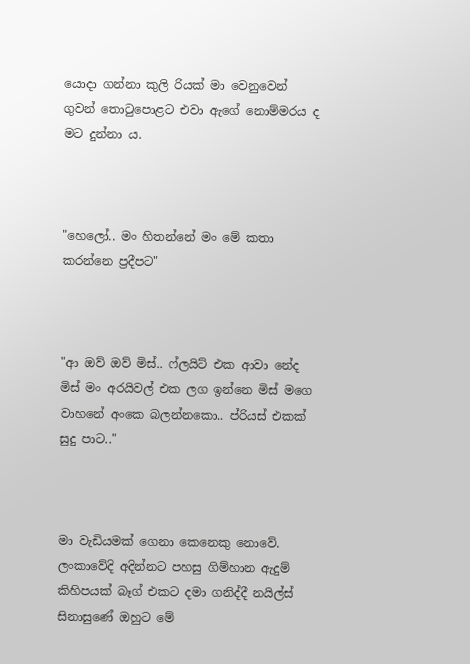යොදා ගන්නා කුලි රියක් මා වෙනුවෙන් ගුවන් තොටුපොළට එවා ඇගේ නොම්මරය ද මට දුන්නා ය.



"හෙලෝ.. මං හිතන්නේ මං මේ කතා කරන්නෙ ප්‍රදීපට"



"ආ ඔව් ඔව් මිස්.. ෆ්ලයිට් එක ආවා නේද මිස් මං අරයිවල් එක ලග ඉන්නෙ මිස් මගෙ වාහනේ අංකෙ බලන්නකො.. ප්රියස් එකක් සුදු පාට.."



මා වැඩියමක් ගෙනා කෙනෙකු නොවේ. ලංකාවේදි අදින්නට පහසු ගිම්හාන ඇදුම් කිහිපයක් බෑග් එකට දමා ගනිද්දී නයිල්ස් සිනාසුණේ ඔහුට මේ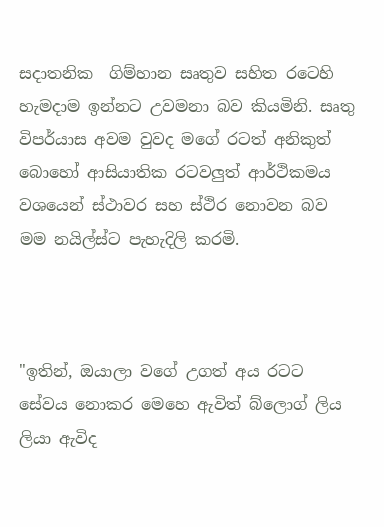සදාතනික  ගිම්හාන සෘතුව සහිත රටෙහි හැමදාම ඉන්නට උවමනා බව කියමිනි. සෘතු විපර්යාස අවම වුවද මගේ රටත් අනිකුත් බොහෝ ආසියාතික රටවලුත් ආර්ථිකමය වශයෙන් ස්ථාවර සහ ස්ථිර නොවන බව මම නයිල්ස්ට පැහැදිලි කරමි.



"ඉතින්, ඔයාලා වගේ උගත් අය රටට සේවය නොකර මෙහෙ ඇවිත් බ්ලොග් ලිය ලියා ඇවිද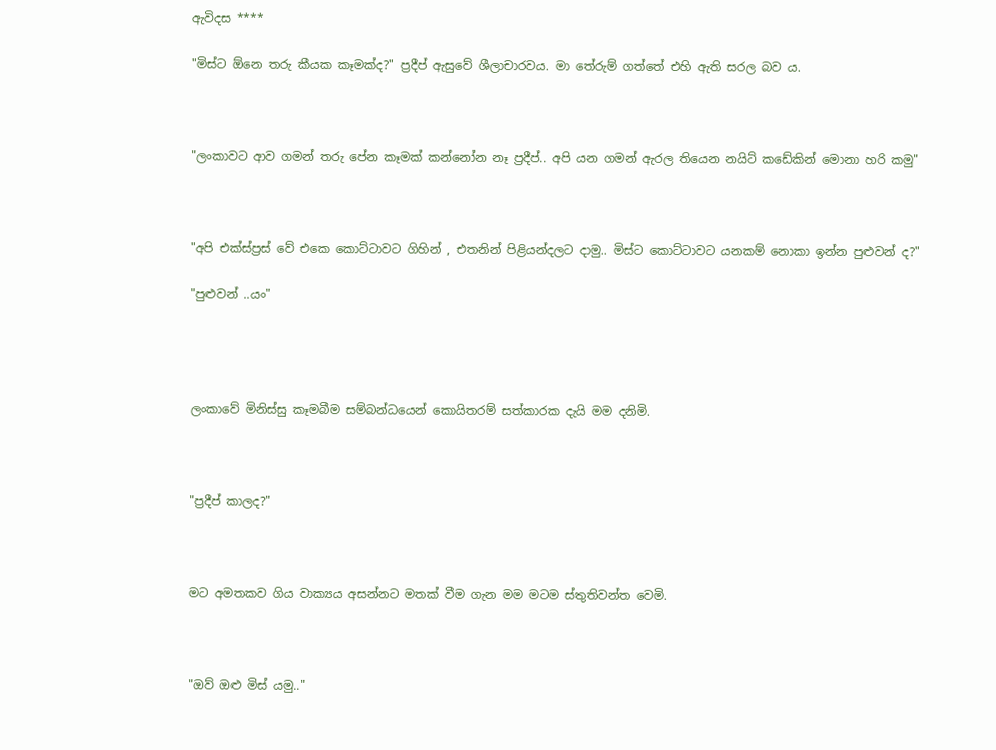ඇවිදස ****

"මිස්ට ඕනෙ තරු කීයක කෑමක්ද?" ප්‍රදීප් ඇසුවේ ශීලාචාරවය. මා තේරුම් ගත්තේ එහි ඇති සරල බව ය.



"ලංකාවට ආව ගමන් තරු පේන කෑමක් කන්නෝන නෑ ප්‍රදීප්.. අපි යන ගමන් ඇරල තියෙන නයිට් කඩේකින් මොනා හරි කමු"



"අපි එක්ස්ප්‍රස් වේ එකෙ කොට්ටාවට ගිහින් , එතනින් පිළියන්දලට දාමු.. මිස්ට කොට්ටාවට යනකම් නොකා ඉන්න පුළුවන් ද?"

"පුළුවන් ..යං"




ලංකාවේ මිනිස්සු කෑමබීම සම්බන්ධයෙන් කොයිතරම් සත්කාරක දැයි මම දනිමි.



"ප්‍රදීප් කාලද?"



මට අමතකව ගිය වාක්‍යය අසන්නට මතක් වීම ගැන මම මටම ස්තුතිවන්ත වෙමි.



"ඔව් ඔළු මිස් යමු.."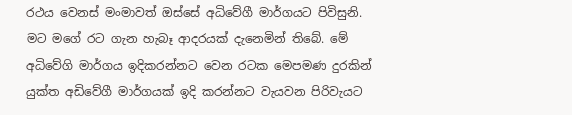රථය වෙනස් මංමාවත් ඔස්සේ අධිවේගී මාර්ගයට පිවිසුනි. මට මගේ රට ගැන හැබෑ ආදරයක් දැනෙමින් තිබේ. මේ අධිවේගි මාර්ගය ඉදිකරන්නට වෙන රටක මෙපමණ දුරකින් යුක්ත අඩිවේගී මාර්ගයක් ඉදි කරන්නට වැයවන පිරිවැයට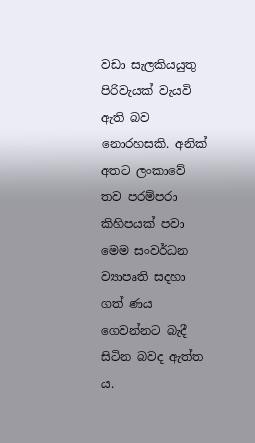වඩා සැලකියයුතු පිරිවැයක් වැයවි ඇති බව නොරහසකි. අනික් අතට ලංකාවේ තව පරම්පරා කිහිපයක් පවා මෙම සංවර්ධන ව්‍යාපෘති සදහා ගත් ණය ගෙවන්නට බැදී සිටින බවද ඇත්ත ය.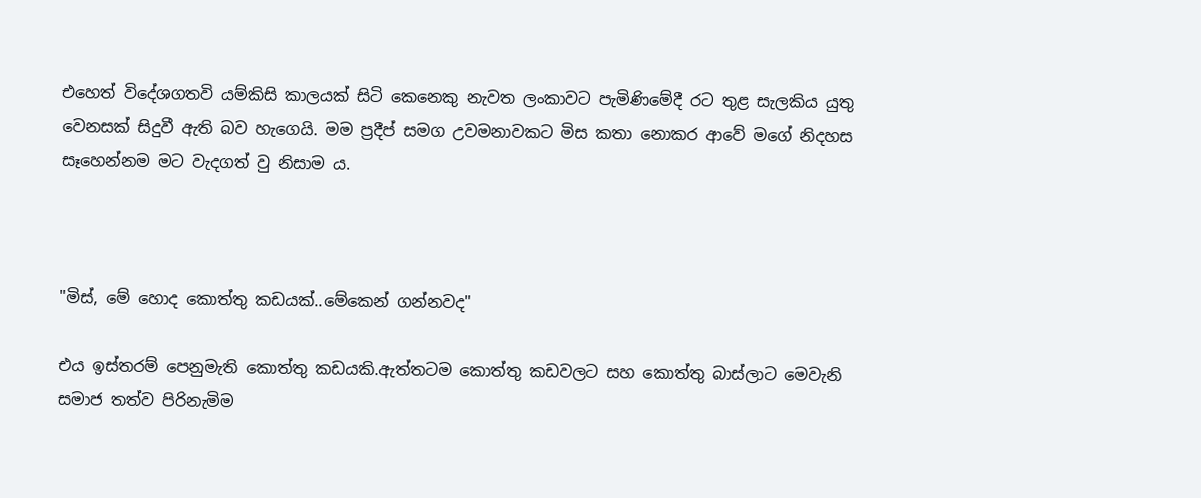එහෙත් විදේශගතවි යම්කිසි කාලයක් සිටි කෙනෙකු නැවත ලංකාවට පැමිණිමේදී රට තුළ සැලකිය යුතු වෙනසක් සිදුවී ඇති බව හැගෙයි. මම ප්‍රදීප් සමග උවමනාවකට මිස කතා නොකර ආවේ මගේ නිදහස සෑහෙන්නම මට වැදගත් වු නිසාම ය.



"මිස්, මේ හොද කොත්තු කඩයක්..මේකෙන් ගන්නවද"

එය ඉස්තරම් පෙනුමැති කොත්තු කඩයකි.ඇත්තටම කොත්තු කඩවලට සහ කොත්තු බාස්ලාට මෙවැනි සමාජ තත්ව පිරිනැමිම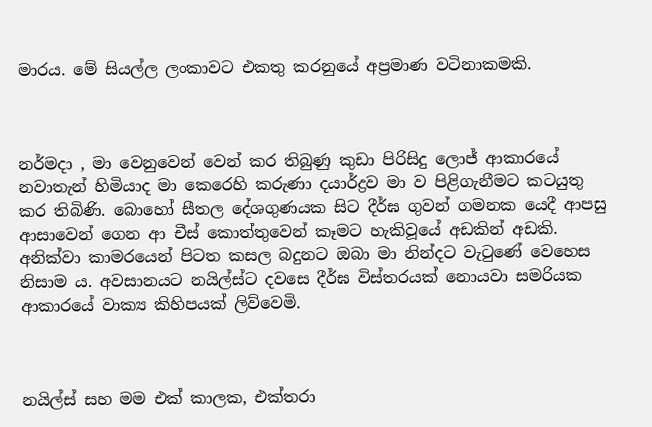මාරය. මේ සියල්ල ලංකාවට එකතු කරනුයේ අප්‍රමාණ වටිනාකමකි.



නර්මදා , මා වෙනුවෙන් වෙන් කර තිබුණු කුඩා පිරිසිදු ලොජ් ආකාරයේ නවාතැන් හිමියාද මා කෙරෙහි කරුණා දයාර්ද්‍රව මා ව පිළිගැනීමට කටයුතු කර තිබිණි. බොහෝ සීතල දේශගුණයක සිට දීර්ඝ ගුවන් ගමනක යෙදී ආපසු ආසාවෙන් ගෙන ආ චීස් කොත්තුවෙන් කෑමට හැකිවූයේ අඩකින් අඩකි. අනික්වා කාමරයෙන් පිටත කසල බදුනට ඔබා මා නින්දට වැටුණේ වෙහෙස නිසාම ය. අවසානයට නයිල්ස්ට දවසෙ දීර්ඝ විස්තරයක් නොයවා සමරියක ආකාරයේ වාක්‍ය කිහිපයක් ලිව්වෙමි.



නයිල්ස් සහ මම එක් කාලක, එක්තරා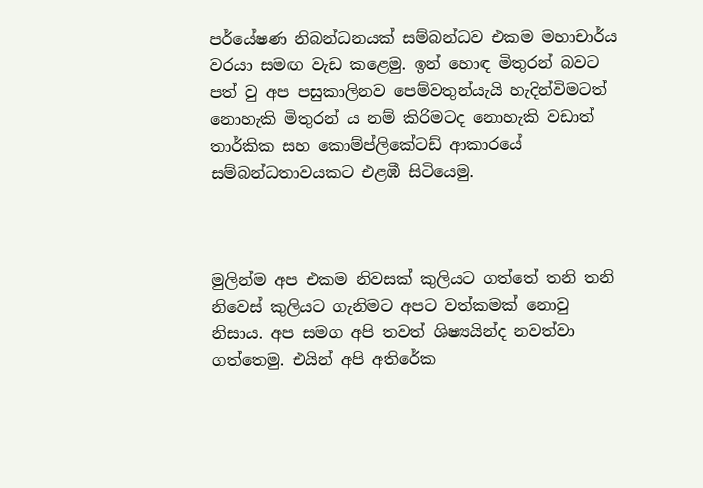පර්යේෂණ නිබන්ධනයක් සම්බන්ධව එකම මහාචාර්ය වරයා සමඟ වැඩ කළෙමු. ඉන් හොඳ මිතුරන් බවට පත් වු අප පසුකාලිනව පෙම්වතුන්යැයි හැදින්විමටත් නොහැකි මිතුරන් ය නම් කිරිමටද නොහැකි වඩාත් තාර්කික සහ කොම්ප්ලිකේටඩ් ආකාරයේ සම්බන්ධතාවයකට එළඹී සිටියෙමු.



මුලින්ම අප එකම නිවසක් කුලියට ගත්තේ තනි තනි නිවෙස් කුලියට ගැනිමට අපට වත්කමක් නොවු නිසාය. අප සමග අපි තවත් ශිෂ්‍යයින්ද නවත්වා ගත්තෙමු. එයින් අපි අතිරේක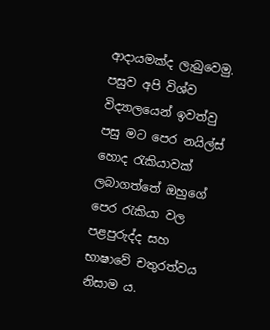ආදායමක්ද ලැබුවෙමු. පසුව අපි විශ්ව විද්‍යාලයෙන් ඉවත්වු පසු මට පෙර නයිල්ස් හොද රැකියාවක් ලබාගත්තේ ඔහුගේ පෙර රැකියා වල පළපුරුද්ද සහ භාෂාවේ චතුරත්වය නිසාම ය.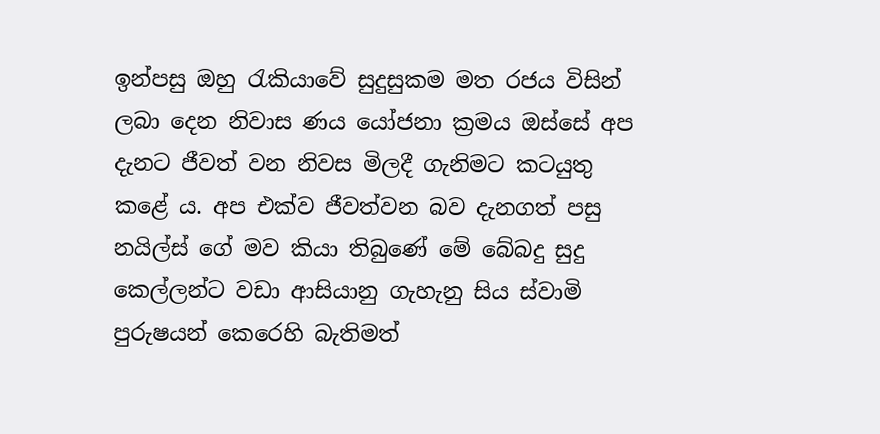ඉන්පසු ඔහු රැකියාවේ සුදුසුකම මත රජය විසින් ලබා දෙන නිවාස ණය යෝජනා ක්‍රමය ඔස්සේ අප දැනට ජීවත් වන නිවස මිලදී ගැනිමට කටයුතු කළේ ය. අප එක්ව ජීවත්වන බව දැනගත් පසු නයිල්ස් ගේ මව කියා තිබුණේ මේ බේබදු සුදු කෙල්ලන්ට වඩා ආසියානු ගැහැනු සිය ස්වාමි පුරුෂයන් කෙරෙහි බැතිමත්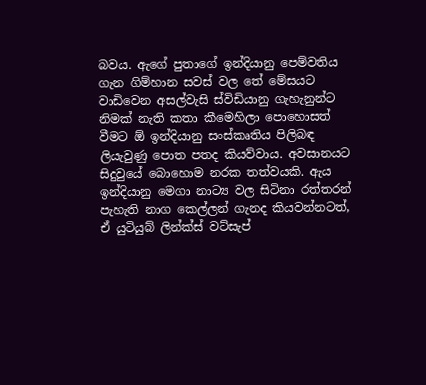බවය. ඇගේ පුතාගේ ඉන්දියානු පෙම්වතිය ගැන ගිම්හාන සවස් වල තේ මේසයට වාඩිවෙන අසල්වැසි ස්විඩියානු ගැහැනුන්ට නිමක් නැති කතා කීමෙහිලා පොහොසත් වීමට ඕ ඉන්දියානු සංස්කෘතිය පිලිබඳ ලියැවුණු පොත පතද කියව්වාය. අවසානයට සිදුවුයේ බොහොම නරක තත්වයකි. ඇය ඉන්දියානු මෙගා නාට්‍ය වල සිටිනා රත්තරන් පැහැති නාග කෙල්ලන් ගැනද කියවන්නටත්, ඒ යුටියුබ් ලින්ක්ස් වට්සැප්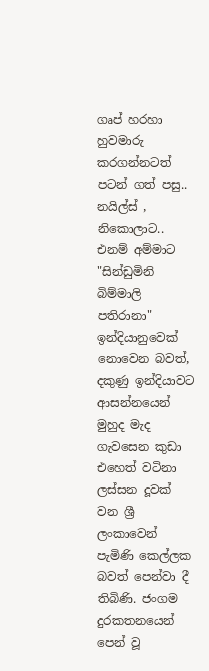ගෘප් හරහා හුවමාරු කරගන්නටත් පටන් ගත් පසු.. නයිල්ස් , නිකොලාට.. එනම් අම්මාට "සින්ඩුමිනි බිම්මාලි පතිරානා" ඉන්දියානුවෙක් නොවෙන බවත්, දකුණු ඉන්දියාවට ආසන්නයෙන් මුහුද මැද ගැවසෙන කුඩා එහෙත් වටිනා ලස්සන දූවක් වන ශ්‍රී ලංකාවෙන් පැමිණි කෙල්ලක බවත් පෙන්වා දී තිබිණි. ජංගම දුරකතනයෙන් පෙන් වූ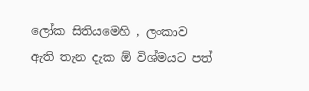ලෝක සිතියමෙහි , ලංකාව ඇති තැන දැක ඕ විශ්මයට පත්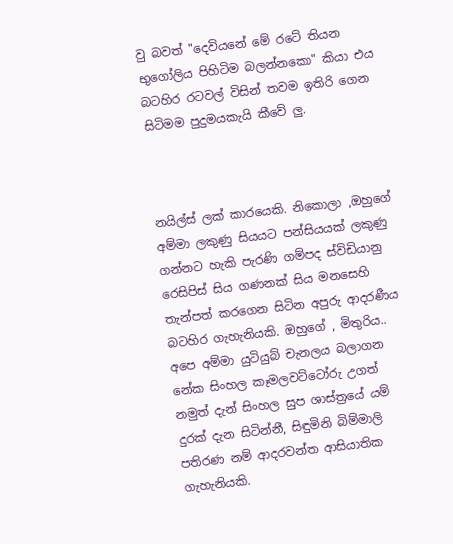වු බවත් "දෙවියනේ මේ රටේ තියන භුගෝලිය පිහිටිම බලන්නකො" කියා එය බටහිර රටවල් විසින් තවම ඉතිරි ගෙන සිටිමම පුදුමයකැයි කීවේ ලු.



නයිල්ස් ලක් කාරයෙකි. නිකොලා ,ඔහුගේ අම්මා ලකුණු සියයට පන්සියයක් ලකුණු ගන්නට හැකි පැරණි ගම්පද ස්විඩියානු රෙසිපිස් සිය ගණනක් සිය මනසෙහි තැන්පත් කරගෙන සිටින අපුරු ආදරණීය බටහිර ගැහැනියකි. ඔහුගේ , මිතුරිය.. අපෙ අම්මා යුටියුබ් චැනලය බලාගන නේක සිංහල කෑමලවට්ටෝරු උගත් නමුත් දැන් සිංහල සුප ශාස්ත්‍රයේ යම් දුරක් දැන සිටින්නී, සිඳුමිනි බිම්මාලි පතිරණ නම් ආදරවන්ත ආසියාතික ගැහැනියකි.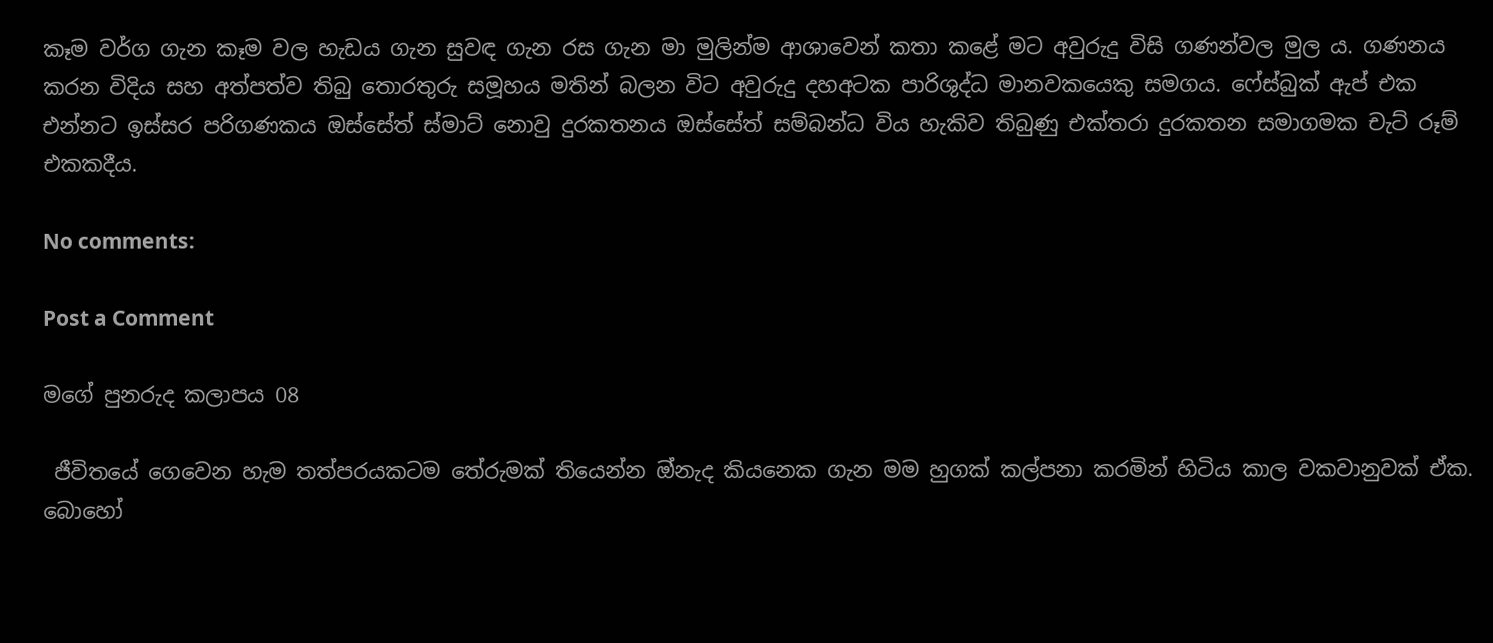කෑම වර්ග ගැන කෑම වල හැඩය ගැන සුවඳ ගැන රස ගැන මා මුලින්ම ආශාවෙන් කතා කළේ මට අවුරුදු විසි ගණන්වල මුල ය. ගණනය කරන විදිය සහ අත්පත්ව තිබු තොරතුරු සමූහය මතින් බලන විට අවුරුදු දහඅටක පාරිශුද්ධ මානවකයෙකු සමගය. ෆේස්බුක් ඇප් එක එන්නට ඉස්සර පරිගණකය ඔස්සේත් ස්මාට් නොවු දුරකතනය ඔස්සේත් සම්බන්ධ විය හැකිව තිබුණු එක්තරා දුරකතන සමාගමක චැට් රූම් එකකදීය.

No comments:

Post a Comment

මගේ පුනරුද කලාපය 08

 ජීවිතයේ ගෙවෙන හැම තත්පරයකටම තේරුමක් තියෙන්න ඔ්නැද කියනෙක ගැන මම හුගක් කල්පනා කරමින් හිටිය කාල වකවානුවක් ඒක. බොහෝ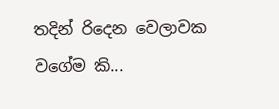තදින් රිදෙන වෙලාවක වගේම කි...